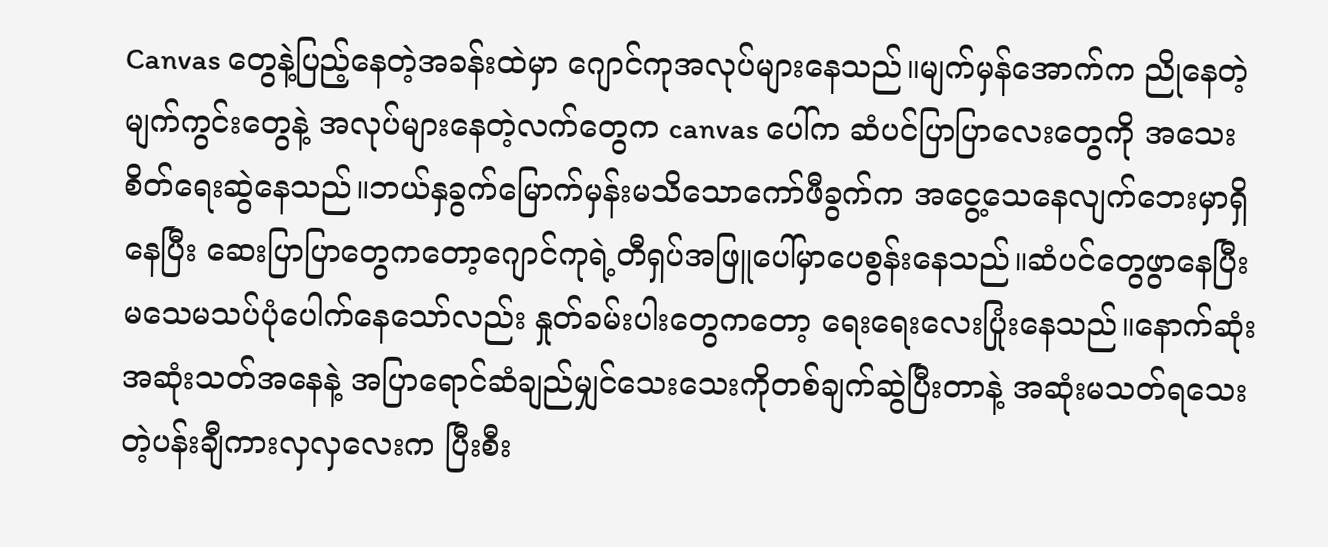Canvas တွေနဲ့ပြည့်နေတဲ့အခန်းထဲမှာ ဂျောင်ကုအလုပ်များနေသည်။မျက်မှန်အောက်က ညိုနေတဲ့မျက်ကွင်းတွေနဲ့ အလုပ်များနေတဲ့လက်တွေက canvas ပေါ်က ဆံပင်ပြာပြာလေးတွေကို အသေးစိတ်ရေးဆွဲနေသည်။ဘယ်နှခွက်မြောက်မှန်းမသိသောကော်ဖီခွက်က အငွေ့သေနေလျက်ဘေးမှာရှိနေပြီး ဆေးပြာပြာတွေကတော့ဂျောင်ကုရဲ့တီရှပ်အဖြူပေါ်မှာပေစွန်းနေသည်။ဆံပင်တွေဖွာနေပြီး မသေမသပ်ပုံပေါက်နေသော်လည်း နှုတ်ခမ်းပါးတွေကတော့ ရေးရေးလေးပြုံးနေသည်။နောက်ဆုံးအဆုံးသတ်အနေနဲ့ အပြာရောင်ဆံချည်မျှင်သေးသေးကိုတစ်ချက်ဆွဲပြီးတာနဲ့ အဆုံးမသတ်ရသေးတဲ့ပန်းချီကားလှလှလေးက ပြီးစီး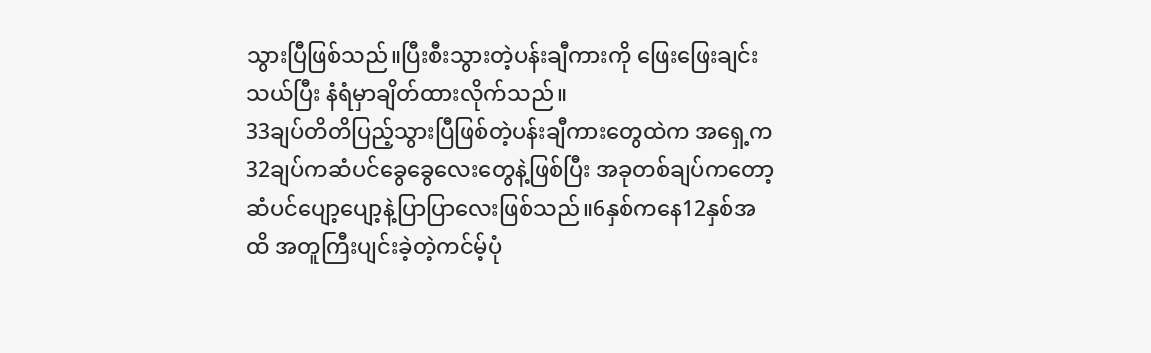သွားပြီဖြစ်သည်။ပြီးစီးသွားတဲ့ပန်းချီကားကို ဖြေးဖြေးချင်းသယ်ပြီး နံရံမှာချိတ်ထားလိုက်သည်။
33ချပ်တိတိပြည့်သွားပြီဖြစ်တဲ့ပန်းချီကားတွေထဲက အရှေ့က32ချပ်ကဆံပင်ခွေခွေလေးတွေနဲ့ဖြစ်ပြီး အခုတစ်ချပ်ကတော့ဆံပင်ပျော့ပျော့နဲ့ပြာပြာလေးဖြစ်သည်။6နှစ်ကနေ12နှစ်အထိ အတူကြီးပျင်းခဲ့တဲ့ကင်မ့်ပုံ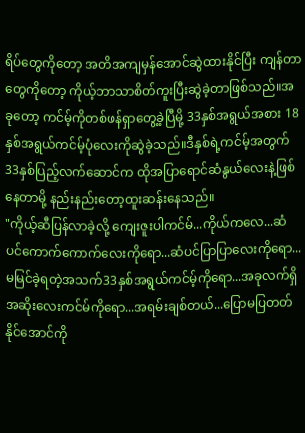ရိပ်တွေကိုတော့ အတိအကျမှန်အောင်ဆွဲထားနိုင်ပြီး ကျန်တာတွေကိုတော့ ကိုယ့်ဘာသာစိတ်ကူးပြီးဆွဲခဲ့တာဖြစ်သည်။အခုတော့ ကင်မ့်ကိုတစ်ဖန်ရှာတွေ့ခဲ့ပြီမို့ 33နှစ်အရွယ်အစား 18နှစ်အရွယ်ကင်မ့်ပုံလေးကိုဆွဲခဲ့သည်။ဒီနှစ်ရဲ့ကင်မ့်အတွက် 33နှစ်ပြည့်လက်ဆောင်က ထိုအပြာရောင်ဆံနွယ်လေးနဲ့ဖြစ်နေတာမို့ နည်းနည်းတော့ထူးဆန်းနေသည်။
"ကိုယ့်ဆီပြန်လာခဲ့လို့ ကျေးဇူးပါကင်မ်...ကိုယ်ကလေ...ဆံပင်ကောက်ကောက်လေးကိုရော...ဆံပင်ပြာပြာလေးကိုရော...မမြင်ခဲ့ရတဲ့အသက်33နှစ်အရွယ်ကင်မ့်ကိုရော...အခုလက်ရှိအဆိုးလေးကင်မ်ကိုရော...အရမ်းချစ်တယ်...ပြောမပြတတ်နိုင်အောင်ကို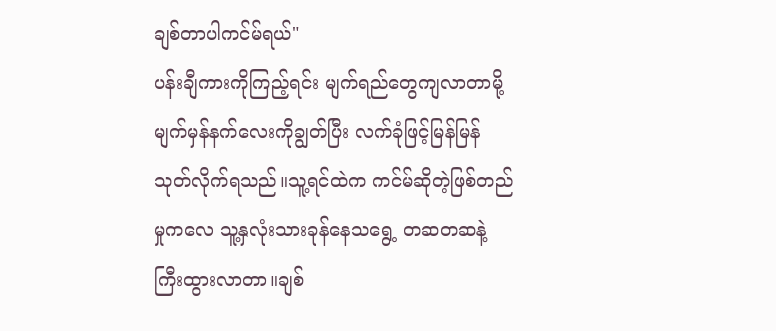ချစ်တာပါကင်မ်ရယ်"
ပန်းချီကားကိုကြည့်ရင်း မျက်ရည်တွေကျလာတာမို့ မျက်မှန်နက်လေးကိုချွတ်ပြီး လက်ခုံဖြင့်မြန်မြန်သုတ်လိုက်ရသည်။သူ့ရင်ထဲက ကင်မ်ဆိုတဲ့ဖြစ်တည်မှုကလေ သူ့နှလုံးသားခုန်နေသရွေ့ တဆတဆနဲ့ကြီးထွားလာတာ။ချစ်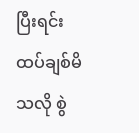ပြီးရင်းထပ်ချစ်မိသလို စွဲ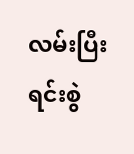လမ်းပြီးရင်းစွဲ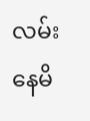လမ်းနေမိ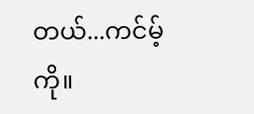တယ်...ကင်မ့်ကို။